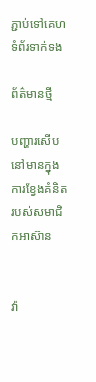ភ្ជាប់ទៅគេហទំព័រទាក់ទង

ព័ត៌មានថ្មី

បញ្ហារសើបនៅមានក្នុងការខ្វែងគំនិតរបស់សមាជិកអាស៊ាន


វ៉ា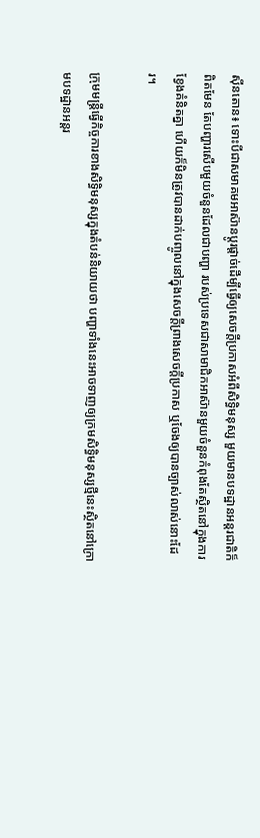ស៊ីនតោន៖ ទោះបីជាសមាគមអាស៊ានប្តូរផ្តាច់ដើម្បីធ្វើឲ្យសេចក្តីប្រកាសអំពីសិទ្ធិមនុស្ស មួយមានបទដ្ឋានអន្តរជាតិក៏ពិតមែន តែបញ្ហារសើបមួយចំនួនដែលជាបញ្ហា របស់ប្រទេសជាសាមាជិកអាស៊ានមួយចំនួនកំពុងតែស្ថិតនៅក្នុងការខ្វែងគំនិតគ្នា ហើយក៏មិនត្រូវបានដាក់បញ្ចូលនៅក្នុងសេចក្តីព្រាងសេចក្តីប្រកាស ឬចែងឲ្យបានច្បាស់លាស់នោះដែរ។

ក្រុមមន្ត្រីធ្វើកិច្ចការខាងសិទ្ធិមនុស្សក្នុងតំបន់និយាយថា បញ្ហាទាំងនេះអាចទាញឲ្យក្រមសិទ្ធិមនុស្សថ្មីនេះស្ថិតនៅក្រោមបទដ្ឋានអន្តរ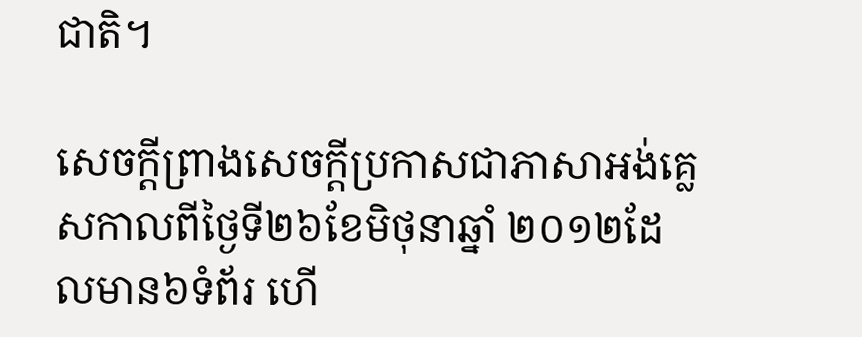ជាតិ។

សេចក្តីព្រាងសេចក្តីប្រកាសជាភាសាអង់គ្លេសកាលពីថ្ងៃទី២៦ខែមិថុនាឆ្នាំ ២០១២ដែលមាន៦ទំព័រ ហើ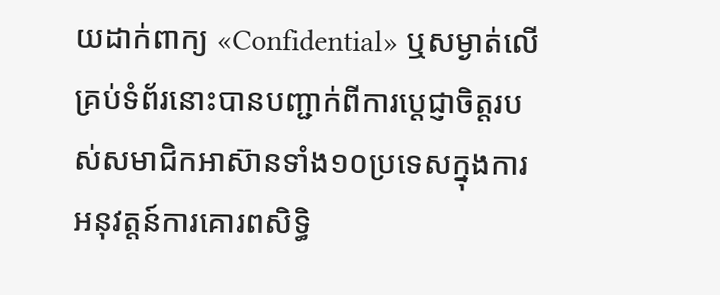យដាក់ពាក្យ «Confidential» ឬសម្ងាត់លើគ្រប់ទំព័រនោះបានបញ្ជាក់ពីការប្តេជ្ញាចិត្តរបស់សមាជិកអាស៊ានទាំង១០ប្រទេសក្នុងការអនុវត្តន៍ការគោរពសិទ្ធិ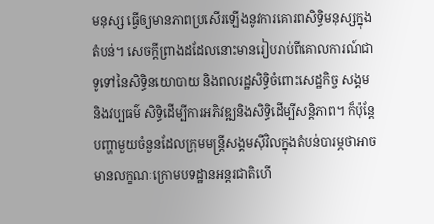មនុស្ស ធ្វើឲ្យមានភាពប្រសើរឡើងនូវការគោរពសិទ្ធិមនុស្សក្នុងតំបន់។ សេចក្តីព្រាងដដែលនោះមានរៀបរាប់ពីគោលការណ៍ជាទូទៅនៃសិទ្ធិនយោបាយ និងពលរដ្ឋសិទ្ធិចំពោះសេដ្ឋកិច្ច សង្គម និងវប្បធម៌ សិទ្ធិដើម្បីការអភិវឌ្ឍនិងសិទ្ធិដើម្បីសន្តិភាព។ ក៏ប៉ុន្តែបញ្ហាមួយចំនួនដែលក្រុមមន្ត្រីសង្គមស៊ីវិលក្នុងតំបន់បារម្ភថាអាចមានលក្ខណៈក្រោមបទដ្ឋានអន្តរជាតិហើ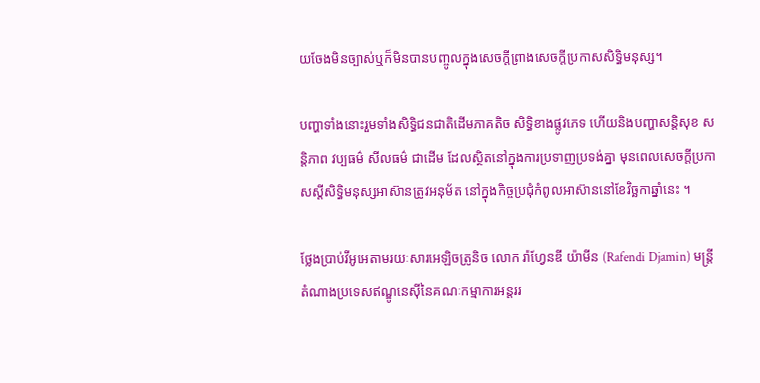យចែងមិនច្បាស់ឬក៏មិនបានបញ្ចូលក្នុងសេចក្តីព្រាងសេចក្តីប្រកាសសិទ្ធិមនុស្ស។

បញ្ហាទាំងនោះរួមទាំងសិទ្ធិជនជាតិដើមភាគតិច សិទ្ធិខាងផ្លូវភេទ ហើយនិងបញ្ហាសន្តិសុខ សន្តិភាព វប្បធម៌ សីលធម៌ ជាដើម ដែលស្ថិតនៅក្នុងការប្រទាញប្រទង់គ្នា មុនពេលសេចក្តីប្រកាសស្តីសិទ្ធិមនុស្សអាស៊ានត្រូវអនុម័ត នៅក្នុងកិច្ចប្រជុំកំពូលអាស៊ាននៅខែវិច្ឆកាឆ្នាំនេះ ។

ថ្លែងប្រាប់វីអូអេតាមរយៈសារអេឡិចត្រូនិច លោក រ៉ាហ្វែនឌី យ៉ាមីន (Rafendi Djamin) មន្ត្រីតំណាងប្រទេសឥណ្ឌូនេស៊ីនៃគណៈកម្មាការអន្តររ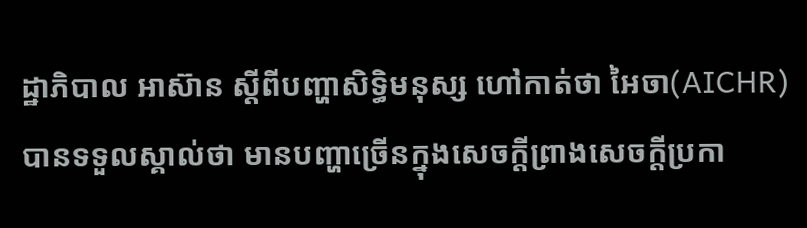ដ្ឋាភិបាល អាស៊ាន ស្តីពីបញ្ហាសិទ្ធិមនុស្ស ហៅកាត់ថា អៃចា(AICHR) បានទទួលស្គាល់ថា មានបញ្ហាច្រើនក្នុងសេចក្តីព្រាងសេចក្តីប្រកា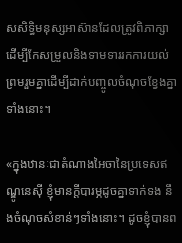សសិទ្ធិមនុស្សអាស៊ានដែលត្រូវពិភាក្សាដើម្បីកែសម្រួលនិងទាមទាររកការយល់ព្រមរួមគ្នាដើម្បីដាក់បញ្ចូលចំណុចខ្វែងគ្នាទាំងនោះ។

«ក្នុងឋានៈជាតំណាងអៃចានៃប្រទេសឥណ្ឌូនេស៊ី ខ្ញុំមានក្តីបារម្ភដូចគ្នាទាក់ទង នឹងចំណុចសំខាន់ៗទាំងនោះ។ ដូចខ្ញុំបានព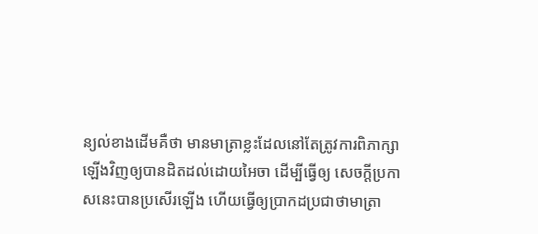ន្យល់ខាងដើមគឺថា មានមាត្រាខ្លះដែលនៅតែត្រូវការពិភាក្សាឡើងវិញឲ្យបានដិតដល់ដោយអៃចា ដើម្បីធ្វើឲ្យ សេចក្តីប្រកាសនេះបានប្រសើរឡើង ហើយធ្វើឲ្យប្រាកដប្រជាថាមាត្រា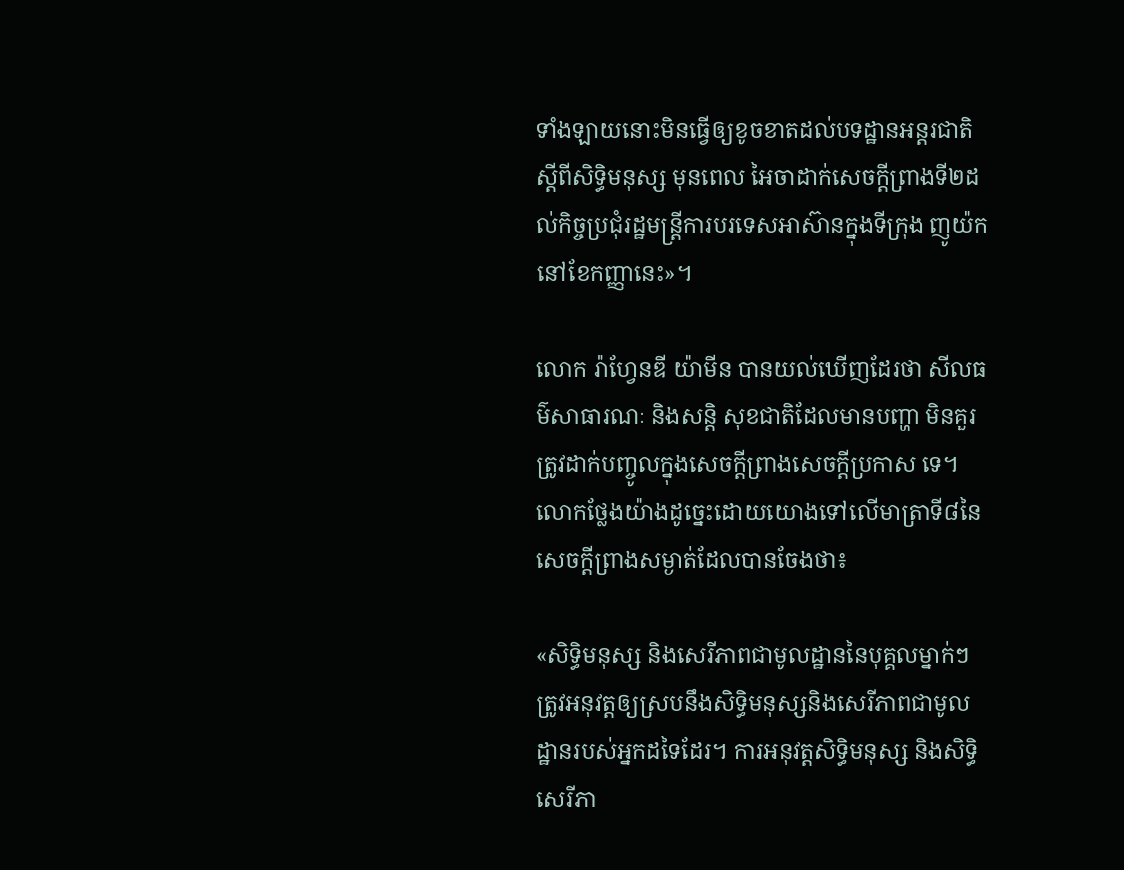ទាំងឡាយនោះមិនធ្វើឲ្យខូចខាតដល់បទដ្ឋានអន្តរជាតិស្តីពីសិទ្ធិមនុស្ស មុនពេល អៃចាដាក់សេចក្តីព្រាងទី២ដល់កិច្ចប្រជុំរដ្ឋមន្ត្រីការបរទេសអាស៊ានក្នុងទីក្រុង ញូយ៉កនៅខែកញ្ញានេះ»។

លោក រ៉ាហ្វែនឌី យ៉ាមីន បានយល់ឃើញដែរថា សីលធម៌សាធារណៈ និងសន្តិ សុខជាតិដែលមានបញ្ហា មិនគួរត្រូវដាក់បញ្ចូលក្នុងសេចក្តីព្រាងសេចក្តីប្រកាស ទេ។ លោកថ្លែងយ៉ាងដូច្នេះដោយយោងទៅលើមាត្រាទី៨នៃសេចក្តីព្រាងសម្ងាត់ដែលបានចែងថា៖

«សិទ្ធិមនុស្ស និងសេរីភាពជាមូលដ្ឋាននៃបុគ្គលម្នាក់ៗត្រូវអនុវត្តឲ្យស្របនឹងសិទ្ធិមនុស្សនិងសេរីភាពជាមូលដ្ឋានរបស់អ្នកដទៃដែរ។ ការអនុវត្តសិទ្ធិមនុស្ស និងសិទ្ធិសេរីភា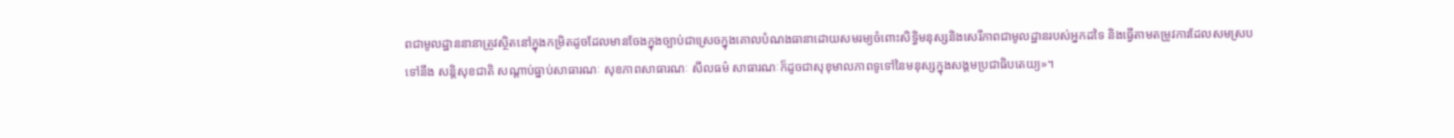ពជាមូលដ្ឋាននានាត្រូវស្ថិតនៅក្នុងកម្រិតដូចដែលមានចែងក្នុងច្បាប់ជាស្រេចក្នុងគោលបំណងធានាដោយសមរម្យចំពោះសិទ្ធិមនុស្សនិងសេរីភាពជាមូលដ្ឋានរបស់អ្នកដទៃ និងធ្វើតាមតម្រូវការដែលសមស្របទៅនឹង សន្តិសុខជាតិ សណ្តាប់ធ្នាប់សាធារណៈ សុខភាពសាធារណៈ សីលធម៌ សាធារណៈក៏ដូចជាសុខុមាលភាពទូទៅនៃមនុស្សក្នុងសង្គមប្រជាធិបតេយ្យ»។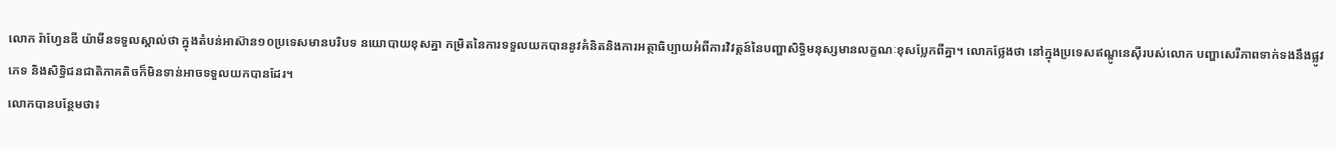លោក រ៉ាហ្វែនឌី យ៉ាមីនទទួលស្គាល់ថា ក្នុងតំបន់អាស៊ាន១០ប្រទេសមានបរិបទ នយោបាយខុសគ្នា កម្រិតនៃការទទួលយកបាននូវគំនិតនិងការអត្ថាធិប្បាយអំពីការវិវត្តន៍នៃបញ្ហាសិទ្ធិមនុស្សមានលក្ខណៈខុសប្លែកពីគ្នា។ លោកថ្លែងថា នៅក្នុងប្រទេសឥណ្ឌូនេស៊ីរបស់លោក បញ្ហាសេរីភាពទាក់ទងនឹងផ្លូវភេទ និងសិទ្ធិជនជាតិភាគតិចក៏មិនទាន់អាចទទួលយកបានដែរ។
លោកបានបន្ថែមថា៖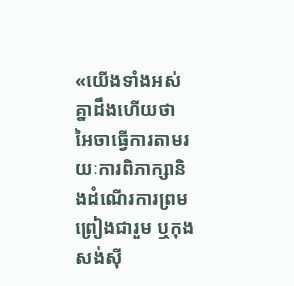«យើងទាំងអស់គ្នាដឹងហើយថា អៃចាធ្វើការតាមរយៈការពិភាក្សានិងដំណើរការព្រមព្រៀងជារួម ឬកុងសង់ស៊ី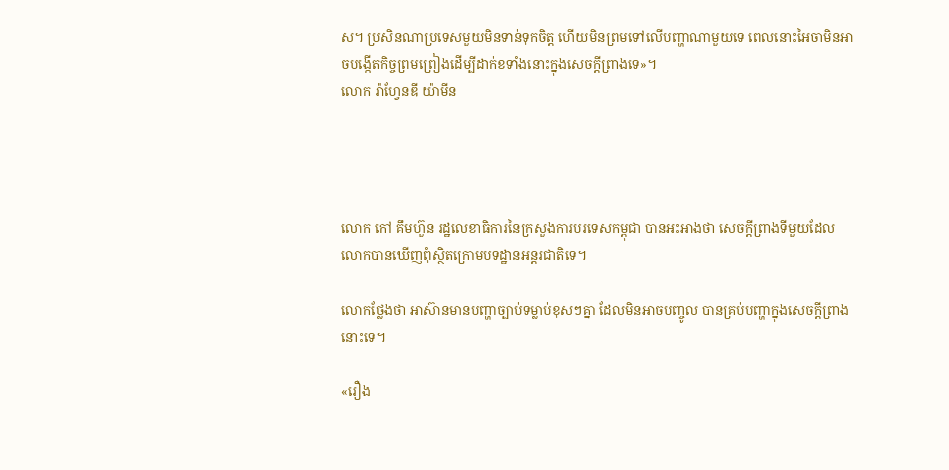ស។ ប្រសិនណាប្រទេសមួយមិនទាន់ទុកចិត្ត ហើយមិនព្រមទៅលើបញ្ហាណាមួយទេ ពេលនោះអៃចាមិនអាចបង្កើតកិច្ចព្រមព្រៀងដើម្បីដាក់ខទាំងនោះក្នុងសេចក្តីព្រាងទេ»។
លោក រ៉ាហ្វែនឌី យ៉ាមីន




លោក កៅ គឹមហ៊ួន រដ្ឋលេខាធិការនៃក្រសួងការបរទេសកម្ពុជា បានអះអាងថា សេចក្តីព្រាងទីមួយដែលលោកបានឃើញពុំស្ថិតក្រោមបទដ្ឋានអន្តរជាតិទេ។

លោកថ្លែងថា អាស៊ានមានបញ្ហាច្បាប់ទម្លាប់ខុសៗគ្នា ដែលមិនអាចបញ្ចូល បានគ្រប់បញ្ហាក្នុងសេចក្តីព្រាងនោះទេ។

«រឿង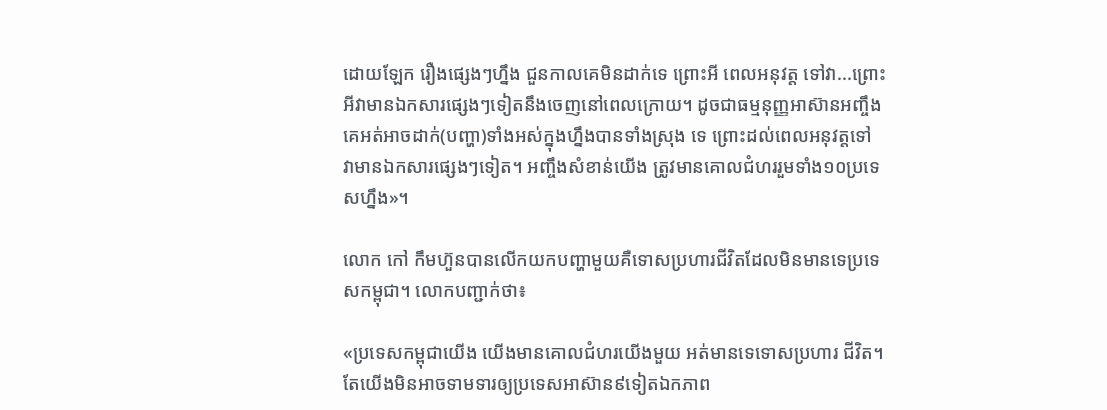ដោយឡែក រឿងផ្សេងៗហ្នឹង ជួនកាលគេមិនដាក់ទេ ព្រោះអី ពេលអនុវត្ត ទៅវា...ព្រោះអីវាមានឯកសារផ្សេងៗទៀតនឹងចេញនៅពេលក្រោយ។ ដូចជាធម្មនុញ្ញអាស៊ានអញ្ចឹងគេអត់អាចដាក់(បញ្ហា)ទាំងអស់ក្នុងហ្នឹងបានទាំងស្រុង ទេ ព្រោះដល់ពេលអនុវត្តទៅ វាមានឯកសារផ្សេងៗទៀត។ អញ្ចឹងសំខាន់យើង ត្រូវមានគោលជំហររួមទាំង១០ប្រទេសហ្នឹង»។

លោក កៅ កឹមហ៊ួនបានលើកយកបញ្ហាមួយគឺទោសប្រហារជីវិតដែលមិនមានទេប្រទេសកម្ពុជា។ លោកបញ្ជាក់ថា៖

«ប្រទេសកម្ពុជាយើង យើងមានគោលជំហរយើងមួយ អត់មានទេទោសប្រហារ ជីវិត។ តែយើងមិនអាចទាមទារឲ្យប្រទេសអាស៊ាន៩ទៀតឯកភាព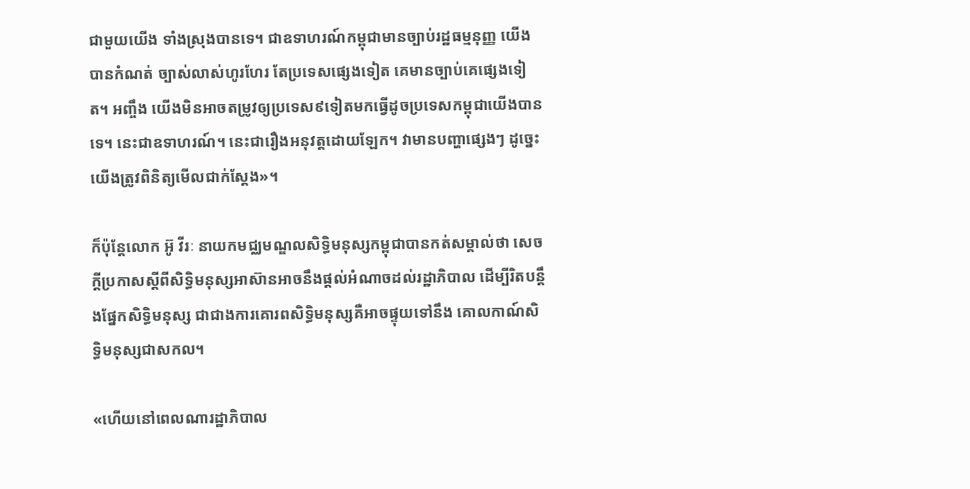ជាមួយយើង ទាំងស្រុងបានទេ។ ជាឧទាហរណ៍កម្ពុជាមានច្បាប់រដ្ឋធម្មនុញ្ញ យើងបានកំណត់ ច្បាស់លាស់ហូរហែរ តែប្រទេសផ្សេងទៀត គេមានច្បាប់គេផ្សេងទៀត។ អញ្ចឹង យើងមិនអាចតម្រូវឲ្យប្រទេស៩ទៀតមកធ្វើដូចប្រទេសកម្ពុជាយើងបានទេ។ នេះជាឧទាហរណ៍។ នេះជារឿងអនុវត្តដោយឡែក។ វាមានបញ្ហាផ្សេងៗ ដូច្នេះ យើងត្រូវពិនិត្យមើលជាក់ស្តែង»។

ក៏ប៉ុន្តែលោក អ៊ូ វីរៈ នាយកមជ្ឈមណ្ឌលសិទ្ធិមនុស្សកម្ពុជាបានកត់សម្គាល់ថា សេចក្តីប្រកាសស្តីពីសិទ្ធិមនុស្សអាស៊ានអាចនឹងផ្តល់អំណាចដល់រដ្ឋាភិបាល ដើម្បីរិតបន្តឹងផ្នែកសិទ្ធិមនុស្ស ជាជាងការគោរពសិទ្ធិមនុស្សគឺអាចផ្ទុយទៅនឹង គោលកាណ៍សិទ្ធិមនុស្សជាសកល។

«ហើយនៅពេលណារដ្ឋាភិបាល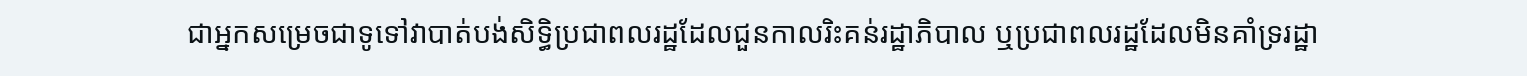ជាអ្នកសម្រេចជាទូទៅវាបាត់បង់សិទ្ធិប្រជាពលរដ្ឋដែលជួនកាលរិះគន់រដ្ឋាភិបាល ឬប្រជាពលរដ្ឋដែលមិនគាំទ្ររដ្ឋា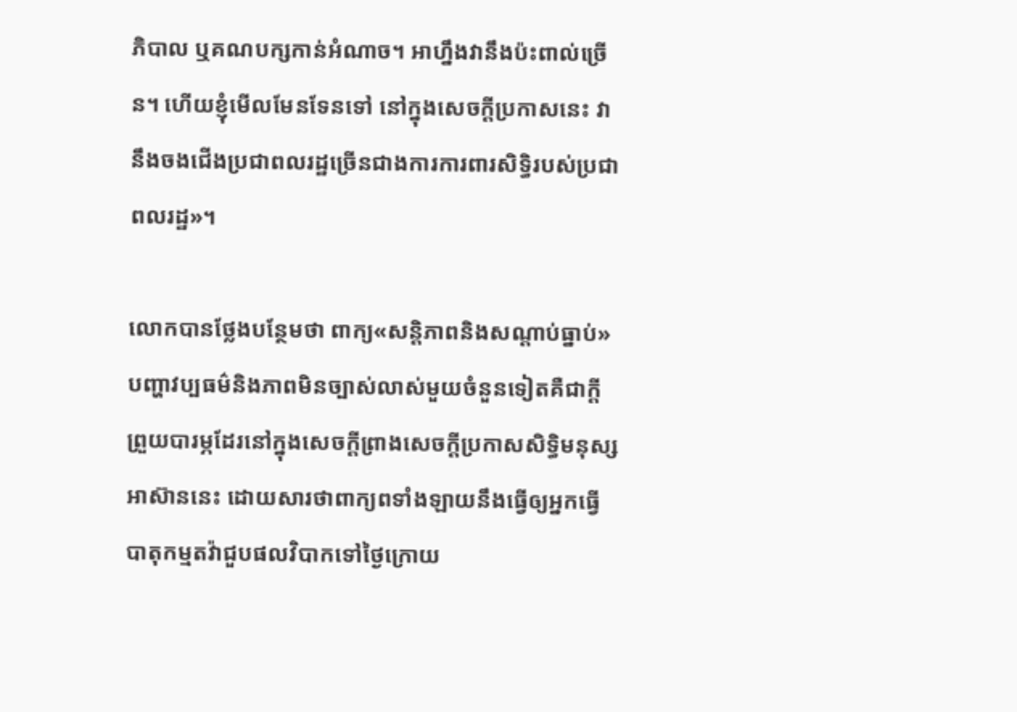ភិបាល ឬគណបក្សកាន់អំណាច។ អាហ្នឹងវានឹងប៉ះពាល់ច្រើន។ ហើយខ្ញុំមើលមែនទែនទៅ នៅក្នុងសេចក្តីប្រកាសនេះ វានឹងចងជើងប្រជាពលរដ្ឋច្រើនជាងការការពារសិទ្ធិរបស់ប្រជាពលរដ្ឋ»។

លោកបានថ្លែងបន្ថែមថា ពាក្យ«សន្តិភាពនិងសណ្តាប់ធ្នាប់» បញ្ហាវប្បធម៌និងភាពមិនច្បាស់លាស់មួយចំនួនទៀតគឺជាក្តីព្រួយបារម្ភដែរនៅក្នុងសេចក្តីព្រាងសេចក្តីប្រកាសសិទ្ធិមនុស្សអាស៊ាននេះ ដោយសារថាពាក្យពទាំងឡាយនឹងធ្វើឲ្យអ្នកធ្វើបាតុកម្មតវ៉ាជួបផលវិបាកទៅថ្ងៃក្រោយ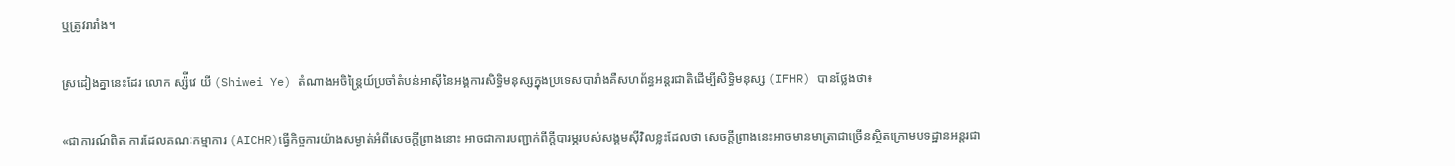ឬត្រូវរារាំង។

ស្រដៀងគ្នានេះដែរ លោក ស្ស៉ីវេ យី (Shiwei Ye) តំណាងអចិន្ត្រៃយ៍ប្រចាំតំបន់អាស៊ីនៃអង្គការសិទ្ធិមនុស្សក្នុងប្រទេសបារាំងគឺសហព័ន្ធអន្តរជាតិដើម្បីសិទ្ធិមនុស្ស (IFHR) បានថ្លែងថា៖

«ជាការណ៍ពិត ការដែលគណៈកម្មាការ (AICHR)ធ្វើកិច្ចការយ៉ាងសម្ងាត់អំពីសេចក្តីព្រាងនោះ អាចជាការបញ្ជាក់ពីក្តីបារម្ភរបស់សង្គមស៊ីវិលខ្លះដែលថា សេចក្តីព្រាងនេះអាចមានមាត្រាជាច្រើនស្ថិតក្រោមបទដ្ឋានអន្តរជា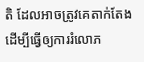តិ ដែលអាចត្រូវគេតាក់តែងដើម្បីធ្វើឲ្យការរំលោភ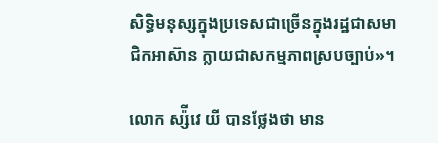សិទ្ធិមនុស្សក្នុងប្រទេសជាច្រើនក្នុងរដ្ឋជាសមាជិកអាស៊ាន ក្លាយជាសកម្មភាពស្របច្បាប់»។

លោក ស្ស៉ីវេ យី បានថ្លែងថា មាន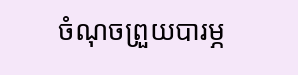ចំណុចព្រួយបារម្ភ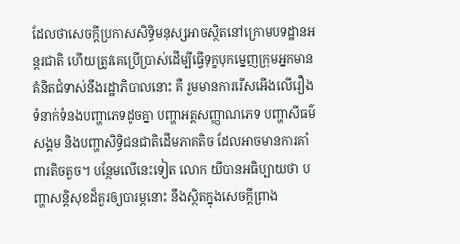ដែលថាសេចក្តីប្រកាសសិទ្ធិមនុស្សអាចស្ថិតនៅក្រោមបទដ្ឋានអន្តរជាតិ ហើយត្រូវគេប្រើប្រាស់ដើម្បីធ្វើទុក្ខបុកម្នេញក្រុមអ្នកមានគំនិតជំទាស់នឹងរដ្ឋាភិបាលនោះ គឺ រួមមានការរើសអើងលើរឿងទំនាក់ទំនងបញ្ហាភេទដូចគ្នា បញ្ហាអត្តសញ្ញាណភេទ បញ្ហាសីធម៌សង្គម និងបញ្ហាសិទ្ធិជនជាតិដើមភាគតិច ដែលអាចមានការគាំពារតិចតួច។ បន្ថែមលើនេះទៀត លោក យីបានអធិប្បាយថា បញ្ហាសន្តិសុខដ៏គួរឲ្យបារម្ភនោះ នឹងស្ថិតក្នុងសេចក្តីព្រាង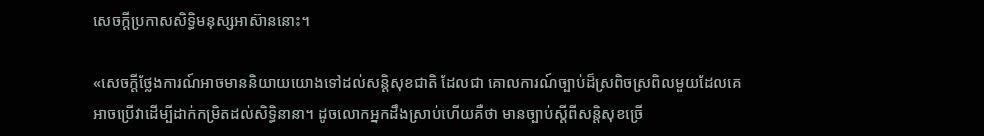សេចក្តីប្រកាសសិទ្ធិមនុស្សអាស៊ាននោះ។

«សេចក្តីថ្លែងការណ៍អាចមាននិយាយយោងទៅដល់សន្តិសុខជាតិ ដែលជា គោលការណ៍ច្បាប់ដ៏ស្រពិចស្រពិលមួយដែលគេអាចប្រើវាដើម្បីដាក់កម្រិតដល់សិទ្ធិនានា។ ដូចលោកអ្នកដឹងស្រាប់ហើយគឺថា មានច្បាប់ស្តីពីសន្តិសុខច្រើ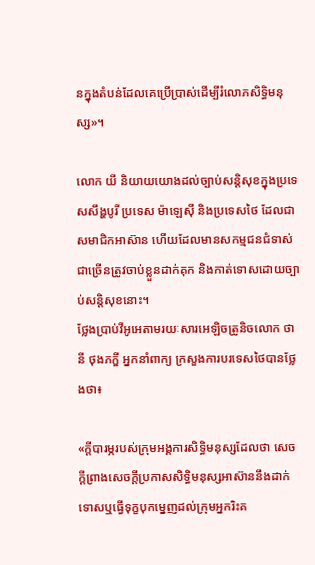នក្នុងតំបន់ដែលគេប្រើប្រាស់ដើម្បីរំលោភសិទ្ធិមនុស្ស»។

លោក យី និយាយយោងដល់ច្បាប់សន្តិសុខក្នុងប្រទេសសឹង្ហបូរី ប្រទេស ម៉ាឡេស៊ី និងប្រទេសថៃ ដែលជាសមាជិកអាស៊ាន ហើយដែលមានសកម្មជនជំទាស់ជាច្រើនត្រូវចាប់ខ្លួនដាក់គុក និងកាត់ទោសដោយច្បាប់សន្តិសុខនោះ។
ថ្លែងប្រាប់វីអូអេតាមរយៈសារអេឡិចត្រូនិចលោក ថានី ថុងភក្ឌី អ្នកនាំពាក្យ ក្រសួងការបរទេសថៃបានថ្លែងថា៖

«ក្តីបារម្ភរបស់ក្រុមអង្គការសិទ្ធិមនុស្សដែលថា សេចក្តីព្រាងសេចក្តីប្រកាសសិទ្ធិមនុស្សអាស៊ាននឹងដាក់ទោសឬធ្វើទុក្ខបុកម្នេញដល់ក្រុមអ្នករិះគ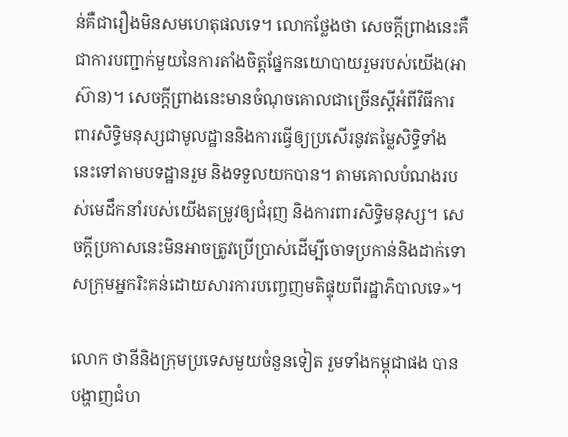ន់គឺជារឿងមិនសមហេតុផលទេ។ លោកថ្លែងថា សេចក្តីព្រាងនេះគឺជាការបញ្ជាក់មួយនៃការតាំងចិត្តផ្នែកនយោបាយរួមរបស់យើង(អាស៊ាន)។ សេចក្តីព្រាងនេះមានចំណុចគោលជាច្រើនស្តីអំពីវិធីការពារសិទ្ធិមនុស្សជាមូលដ្ឋាននិងការធ្វើឲ្យប្រសើរនូវតម្លៃសិទ្ធិទាំងនេះទៅតាមបទដ្ឋានរួម និងទទួលយកបាន។ តាមគោលបំណងរបស់មេដឹកនាំរបស់យើងតម្រូវឲ្យជំរុញ និងការពារសិទ្ធិមនុស្ស។ សេចក្តីប្រកាសនេះមិនអាចត្រូវប្រើប្រាស់ដើម្បីចោទប្រកាន់និងដាក់ទោសក្រុមអ្នករិះគន់ដោយសារការបញ្ចេញមតិផ្ទុយពីរដ្ឋាភិបាលទេ»។

លោក ថានីនិងក្រុមប្រទេសមួយចំនួនទៀត រួមទាំងកម្ពុជាផង បានបង្ហាញជំហ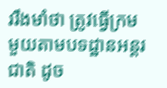ររឹងមាំថា ត្រូវធ្វើក្រមមួយតាមបទដ្ឋានអន្តរជាតិ ដូច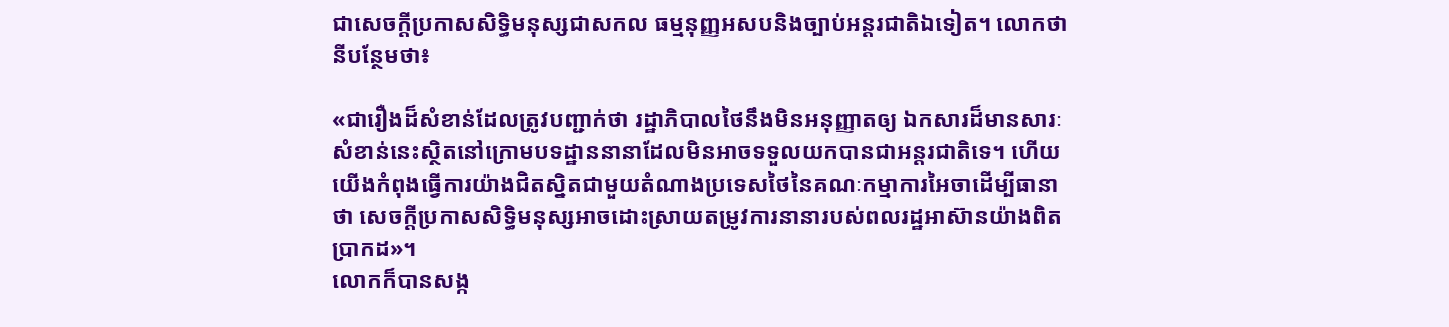ជាសេចក្តីប្រកាសសិទ្ធិមនុស្សជាសកល ធម្មនុញ្ញអសបនិងច្បាប់អន្តរជាតិឯទៀត។ លោកថានីបន្ថែមថា៖

«ជារឿងដ៏សំខាន់ដែលត្រូវបញ្ជាក់ថា រដ្ឋាភិបាលថៃនឹងមិនអនុញ្ញាតឲ្យ ឯកសារដ៏មានសារៈសំខាន់នេះស្ថិតនៅក្រោមបទដ្ឋាននានាដែលមិនអាចទទួលយកបានជាអន្តរជាតិទេ។ ហើយយើងកំពុងធ្វើការយ៉ាងជិតស្និតជាមួយតំណាងប្រទេសថៃនៃគណៈកម្មាការអៃចាដើម្បីធានាថា សេចក្តីប្រកាសសិទ្ធិមនុស្សអាចដោះស្រាយតម្រូវការនានារបស់ពលរដ្ឋអាស៊ានយ៉ាងពិតប្រាកដ»។
លោកក៏បានសង្ក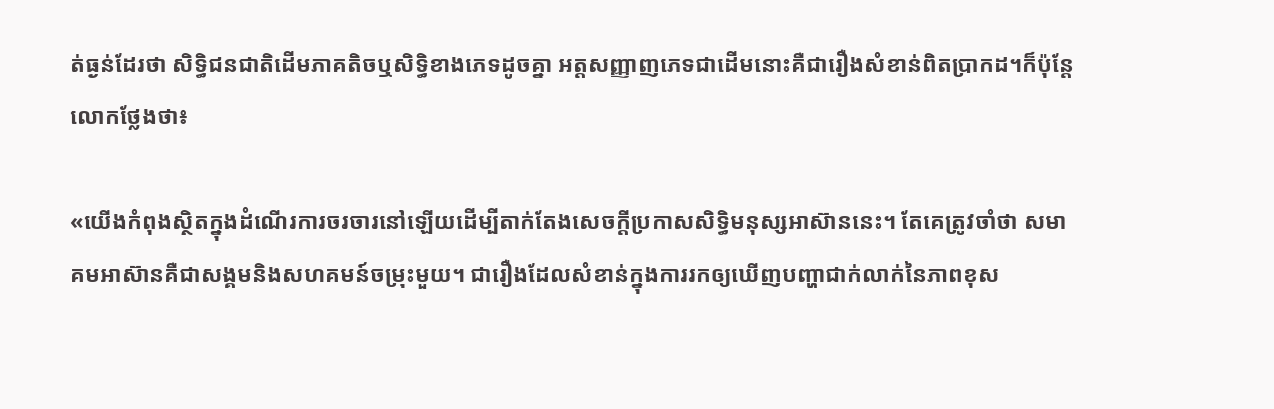ត់ធ្ងន់ដែរថា សិទ្ធិជនជាតិដើមភាគតិចឬសិទ្ធិខាងភេទដូចគ្នា អត្តសញ្ញាញភេទជាដើមនោះគឺជារឿងសំខាន់ពិតប្រាកដ។ក៏ប៉ុន្តែលោកថ្លែងថា៖

«យើងកំពុងស្ថិតក្នុងដំណើរការចរចារនៅឡើយដើម្បីតាក់តែងសេចក្តីប្រកាសសិទ្ធិមនុស្សអាស៊ាននេះ។ តែគេត្រូវចាំថា សមាគមអាស៊ានគឺជាសង្គមនិងសហគមន៍ចម្រុះមួយ។ ជារឿងដែលសំខាន់ក្នុងការរកឲ្យឃើញបញ្ហាជាក់លាក់នៃភាពខុស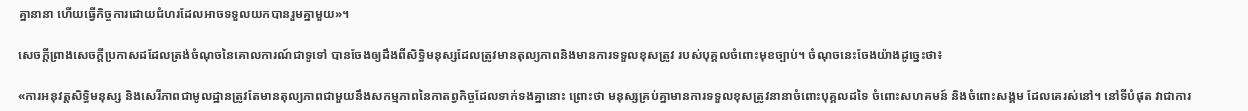គ្នានានា ហើយធ្វើកិច្ចការដោយជំហរដែលអាចទទួលយកបានរួមគ្នាមួយ»។

សេចក្តីព្រាងសេចក្តីប្រកាសដដែលត្រង់ចំណុចនៃគោលការណ៍ជាទូទៅ បានចែងឲ្យដឹងពីសិទ្ធិមនុស្សដែលត្រូវមានតុល្យភាពនិងមានការទទួលខុសត្រូវ របស់បុគ្គលចំពោះមុខច្បាប់។ ចំណុចនេះចែងយ៉ាងដូច្នេះថា៖

«ការអនុវត្តសិទ្ធិមនុស្ស និងសេរីភាពជាមូលដ្ឋានត្រូវតែមានតុល្យភាពជាមួយនឹងសកម្មភាពនៃកាតព្វកិច្ចដែលទាក់ទងគ្នានោះ ព្រោះថា មនុស្សគ្រប់គ្នាមានការទទួលខុសត្រូវនានាចំពោះបុគ្គលដទៃ ចំពោះសហគមន៍ និងចំពោះសង្គម ដែលគេរស់នៅ។ នៅទីបំផុត វាជាការ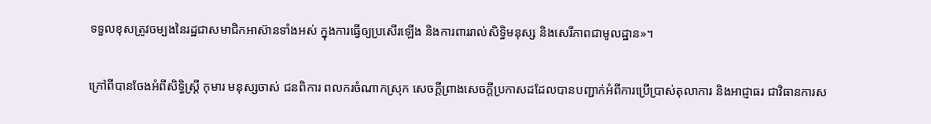ទទួលខុសត្រូវចម្បងនៃរដ្ឋជាសមាជិកអាស៊ានទាំងអស់ ក្នុងការធ្វើឲ្យប្រសើរឡើង និងការពាររាល់សិទ្ធិមនុស្ស និងសេរីភាពជាមូលដ្ឋាន»។

ក្រៅពីបានចែងអំពីសិទ្ធិស្តី្រ កុមារ មនុស្សចាស់ ជនពិការ ពលករចំណាកស្រុក សេចក្តីព្រាងសេចក្តីប្រកាសដដែលបានបញ្ជាក់អំពីការប្រើប្រាស់តុលាការ និងអាជ្ញាធរ ជាវិធានការស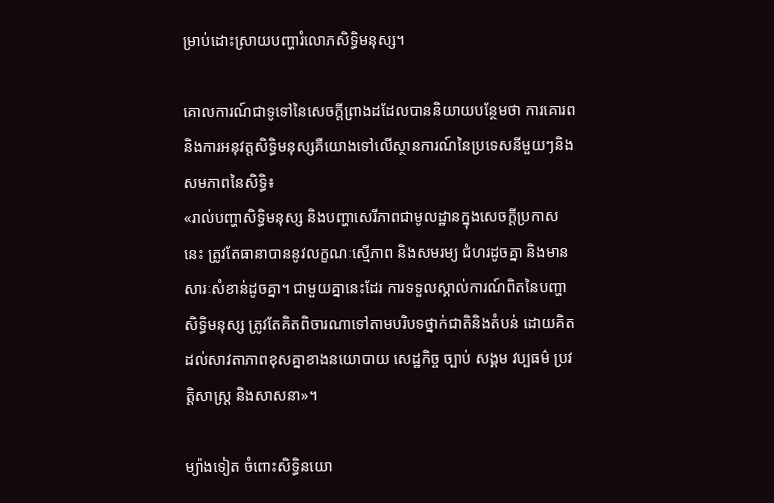ម្រាប់ដោះស្រាយបញ្ហារំលោភសិទ្ធិមនុស្ស។

គោលការណ៍ជាទូទៅនៃសេចក្តីព្រាងដដែលបាននិយាយបន្ថែមថា ការគោរពនិងការអនុវត្តសិទ្ធិមនុស្សគឺយោងទៅលើស្ថានការណ៍នៃប្រទេសនីមួយៗនិងសមភាពនៃសិទ្ធិ៖
«រាល់បញ្ហាសិទ្ធិមនុស្ស និងបញ្ហាសេរីភាពជាមូលដ្ឋានក្នុងសេចក្តីប្រកាសនេះ ត្រូវតែធានាបាននូវលក្ខណៈស្មើភាព និងសមរម្យ ជំហរដូចគ្នា និងមានសារៈសំខាន់ដូចគ្នា។ ជាមួយគ្នានេះដែរ ការទទួលស្គាល់ការណ៍ពិតនៃបញ្ហាសិទ្ធិមនុស្ស ត្រូវតែគិតពិចារណាទៅតាមបរិបទថ្នាក់ជាតិនិងតំបន់ ដោយគិតដល់សាវតាភាពខុសគ្នាខាងនយោបាយ សេដ្ឋកិច្ច ច្បាប់ សង្គម វប្បធម៌ ប្រវត្តិសាស្ត្រ និងសាសនា»។

ម្យ៉ាងទៀត ចំពោះសិទ្ធិនយោ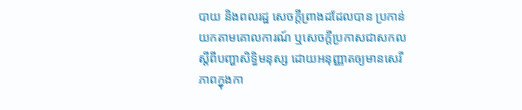បាយ និងពលរដ្ឋ សេចក្តីព្រាងដដែលបាន ប្រកាន់យកតាមគោលការណ៍ ឬសេចក្តីប្រកាសជាសកលស្តីពីបញ្ហាសិទ្ធិមនុស្ស ដោយអនុញ្ញាតឲ្យមានសេរីភាពក្នុងកា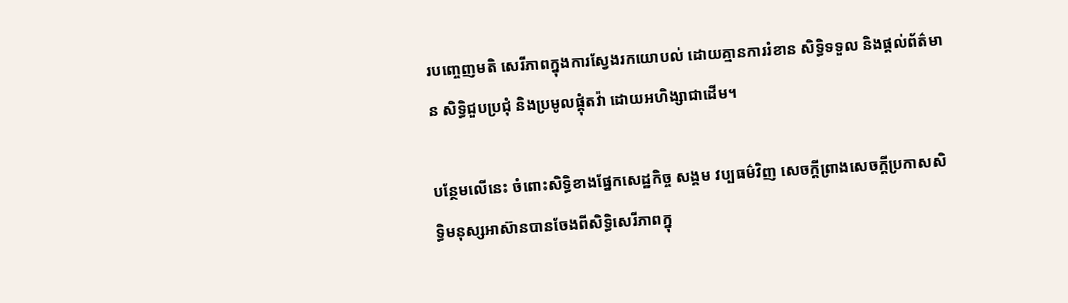របញ្ចេញមតិ សេរីភាពក្នុងការស្វែងរកយោបល់ ដោយគ្មានការរំខាន សិទ្ធិទទួល និងផ្តល់ព័ត៌មាន សិទ្ធិជួបប្រជុំ និងប្រមូលផ្តុំតវ៉ា ដោយអហិង្សាជាដើម។

បន្ថែមលើនេះ ចំពោះសិទ្ធិខាងផ្នែកសេដ្ឋកិច្ច សង្គម វប្បធម៌វិញ សេចក្តីព្រាងសេចក្តីប្រកាសសិទ្ធិមនុស្សអាស៊ានបានចែងពីសិទ្ធិសេរីភាពក្នុ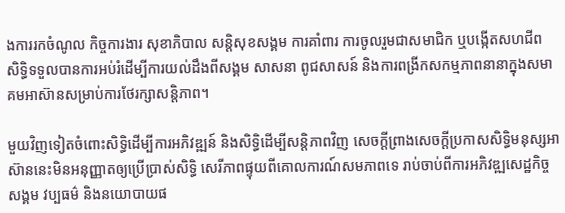ងការរកចំណូល កិច្ចការងារ សុខាភិបាល សន្តិសុខសង្គម ការគាំពារ ការចូលរួមជាសមាជិក ឬបង្កើតសហជីព សិទ្ធិទទួលបានការអប់រំដើម្បីការយល់ដឹងពីសង្គម សាសនា ពូជសាសន៍ និងការពង្រីកសកម្មភាពនានាក្នុងសមាគមអាស៊ានសម្រាប់ការថែរក្សាសន្តិភាព។

មួយវិញទៀតចំពោះសិទ្ធិដើម្បីការអភិវឌ្ឍន៍ និងសិទ្ធិដើម្បីសន្តិភាពវិញ សេចក្តីព្រាងសេចក្តីប្រកាសសិទ្ធិមនុស្សអាស៊ាននេះមិនអនុញ្ញាតឲ្យប្រើប្រាស់សិទ្ធិ សេរីភាពផ្ទុយពីគោលការណ៍សមភាពទេ រាប់ចាប់ពីការអភិវឌ្ឍសេដ្ឋកិច្ច សង្គម វប្បធម៌ និងនយោបាយផ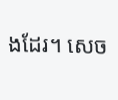ងដែរ។ សេច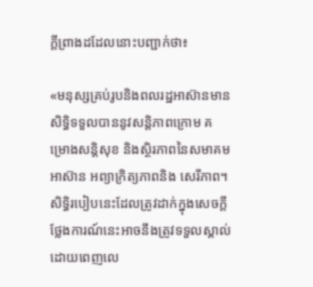ក្តីព្រាងដដែលនោះបញ្ជាក់ថា៖

«មនុស្សគ្រប់រូបនិងពលរដ្ឋអាស៊ានមានសិទ្ធិទទួលបាននូវសន្តិភាពក្រោម គម្រោងសន្តិសុខ និងស្ថិរភាពនៃសមាគមអាស៊ាន អព្យាក្រិត្យភាពនិង សេរីភាព។ សិទ្ធិរបៀបនេះដែលត្រូវដាក់ក្នុងសេចក្តីថ្លែងការណ៍នេះអាចនឹងត្រូវទទួលស្គាល់ ដោយពេញលេ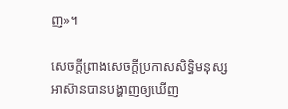ញ»។

សេចក្តីព្រាងសេចក្តីប្រកាសសិទ្ធិមនុស្សអាស៊ានបានបង្ហាញឲ្យឃើញ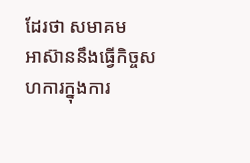ដែរថា សមាគម
អាស៊ាននឹងធ្វើកិច្ចសហការក្នុងការ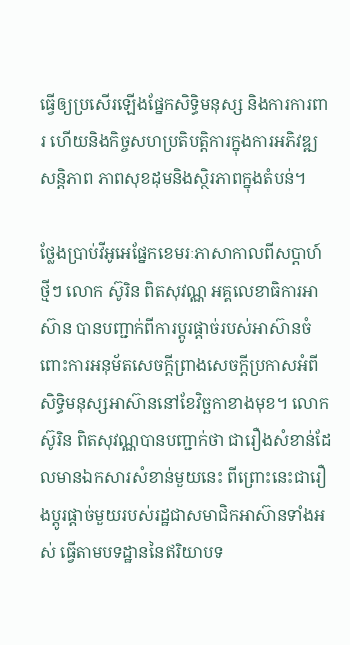ធ្វើឲ្យប្រសើរឡើងផ្នែកសិទ្ធិមនុស្ស និងការការពារ ហើយនិងកិច្ចសហប្រតិបត្តិការក្នុងការអភិវឌ្ឍសន្តិភាព ភាពសុខដុមនិងស្ថិរភាពក្នុងតំបន់។

ថ្លែងប្រាប់វីអូអេផ្នែកខេមរៈភាសាកាលពីសប្តាហ៍ថ្មីៗ លោក ស៊ូរិន ពិតសុវណ្ណ អគ្គលេខាធិការអាស៊ាន បានបញ្ជាក់ពីការប្តូរផ្តាច់របស់អាស៊ានចំពោះការអនុម័តសេចក្តីព្រាងសេចក្តីប្រកាសអំពីសិទ្ធិមនុស្សអាស៊ាននៅខែវិច្ឆកាខាងមុខ។ លោក ស៊ូរិន ពិតសុវណ្ណបានបញ្ជាក់ថា ជារឿងសំខាន់ដែលមានឯកសារសំខាន់មួយនេះ ពីព្រោះនេះជារឿងប្តូរផ្តាច់មួយរបស់រដ្ឋជាសមាជិកអាស៊ានទាំងអស់ ធ្វើតាមបទដ្ឋាននៃឥរិយាបទ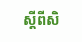ស្តីពីសិ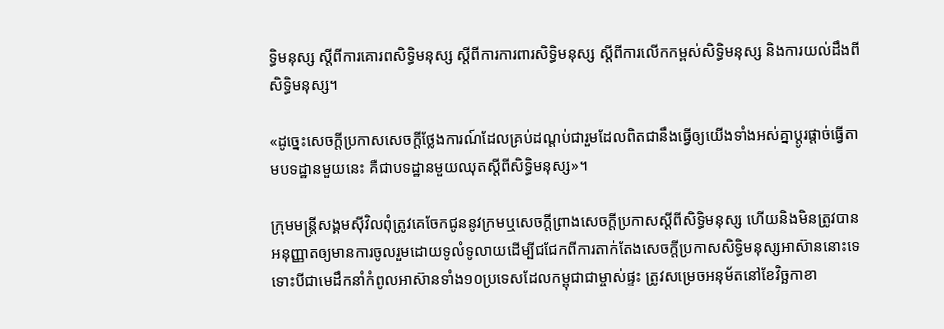ទ្ធិមនុស្ស ស្តីពីការគោរពសិទ្ធិមនុស្ស ស្តីពីការការពារសិទ្ធិមនុស្ស ស្តីពីការលើកកម្ពស់សិទ្ធិមនុស្ស និងការយល់ដឹងពីសិទ្ធិមនុស្ស។

«ដូច្នេះសេចក្តីប្រកាសសេចក្តីថ្លែងការណ៍ដែលគ្រប់ដណ្តប់ជារួមដែលពិតជានឹងធ្វើឲ្យយើងទាំងអស់គ្នាប្តូរផ្តាច់ធ្វើតាមបទដ្ឋានមួយនេះ គឺជាបទដ្ឋានមួយឈុតស្តីពីសិទ្ធិមនុស្ស»។

ក្រុមមន្ត្រីសង្គមស៊ីវិលពុំត្រូវគេចែកជូននូវក្រមឬសេចក្តីព្រាងសេចក្តីប្រកាសស្តីពីសិទ្ធិមនុស្ស ហើយនិងមិនត្រូវបានអនុញ្ញាតឲ្យមានការចូលរួមដោយទូលំទូលាយដើម្បីជជែកពីការតាក់តែងសេចក្តីប្រកាសសិទ្ធិមនុស្សអាស៊ាននោះទេ ទោះបីជាមេដឹកនាំកំពូលអាស៊ានទាំង១០ប្រទេសដែលកម្ពុជាជាម្ចាស់ផ្ទះ ត្រូវសម្រេចអនុម័តនៅខែវិច្ឆកាខា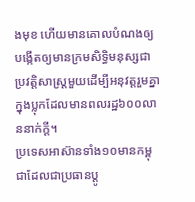ងមុខ ហើយមានគោលបំណងឲ្យបង្កើតឲ្យមានក្រមសិទ្ធិមនុស្សជាប្រវត្តិសាស្ត្រមួយដើម្បីអនុវត្តរួមគ្នាក្នុងប្លុកដែលមានពលរដ្ឋ៦០០លាននាក់ក្តី។
ប្រទេសអាស៊ានទាំង១០មានកម្ពុជាដែលជាប្រធានប្តូ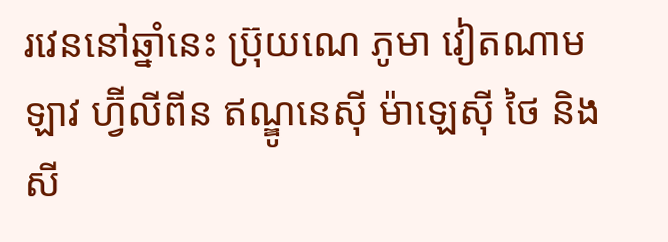រវេននៅឆ្នាំនេះ ប្រ៊ុយណេ ភូមា វៀតណាម ឡាវ ហ្វ៊ីលីពីន ឥណ្ឌូនេស៊ី ម៉ាឡេស៊ី ថៃ និងសី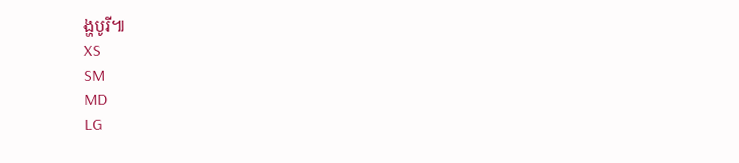ង្ហបូរី៕
XS
SM
MD
LG